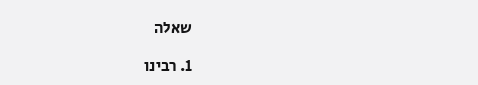שאלה

1. רבינו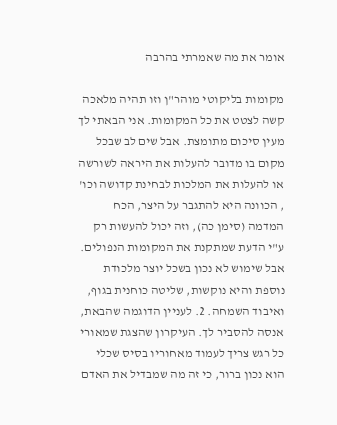אומר את מה שאמרתי בהרבה

מקומות בליקוטי מוהר"ן וזו תהיה מלאכה קשה לצטט את כל המקומות. אני הבאתי לך מעין סיכום מתומצת. אבל שים לב שבכל מקום בו מדובר להעלות את היראה לשורשה או להעלות את המלכות לבחינת קדושה וכו' , הכוונה היא להתגבר על היצר, הכח המדמה (סימן כה), וזה יכול להעשות רק ע"י הדעת שמתקנת את המקומות הנפולים. אבל שימוש לא נכון בשכל יוצר מלכודת נוספת והיא נוקשות, שליטה כוחנית בגוף, ואיבוד השמחה. 2. לעניין הדוגמה שהבאת, אנסה להסביר לך. העיקרון שהצגת שמאורי כל רגש צריך לעמוד מאחוריו בסיס שכלי הוא נכון ברור, כי זה מה שמבדיל את האדם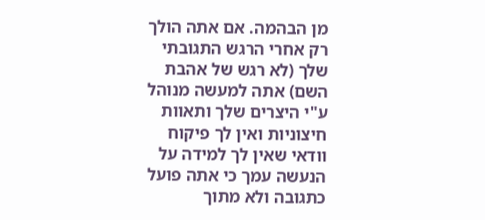מן הבהמה. אם אתה הולך רק אחרי הרגש התגובתי שלך (לא רגש של אהבת השם) אתה למעשה מנוהל ע"י היצרים שלך ותאוות חיצוניות ואין לך פיקוח וודאי שאין לך למידה על הנעשה עמך כי אתה פועל כתגובה ולא מתוך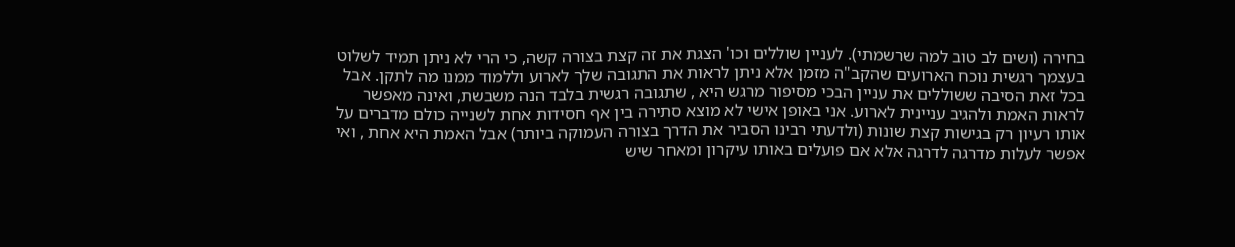בחירה (ושים לב טוב למה שרשמתי). לעניין שוללים וכו' הצגת את זה קצת בצורה קשה, כי הרי לא ניתן תמיד לשלוט בעצמך רגשית נוכח הארועים שהקב"ה מזמן אלא ניתן לראות את התגובה שלך לארוע וללמוד ממנו מה לתקן. אבל בכל זאת הסיבה ששוללים את עניין הבכי מסיפור מרגש היא , שתגובה רגשית בלבד הנה משבשת, ואינה מאפשר לראות האמת ולהגיב עניינית לארוע. אני באופן אישי לא מוצא סתירה בין אף חסידות אחת לשנייה כולם מדברים על אותו רעיון רק בגישות קצת שונות (ולדעתי רבינו הסביר את הדרך בצורה העמוקה ביותר) אבל האמת היא אחת , ואי אפשר לעלות מדרגה לדרגה אלא אם פועלים באותו עיקרון ומאחר שיש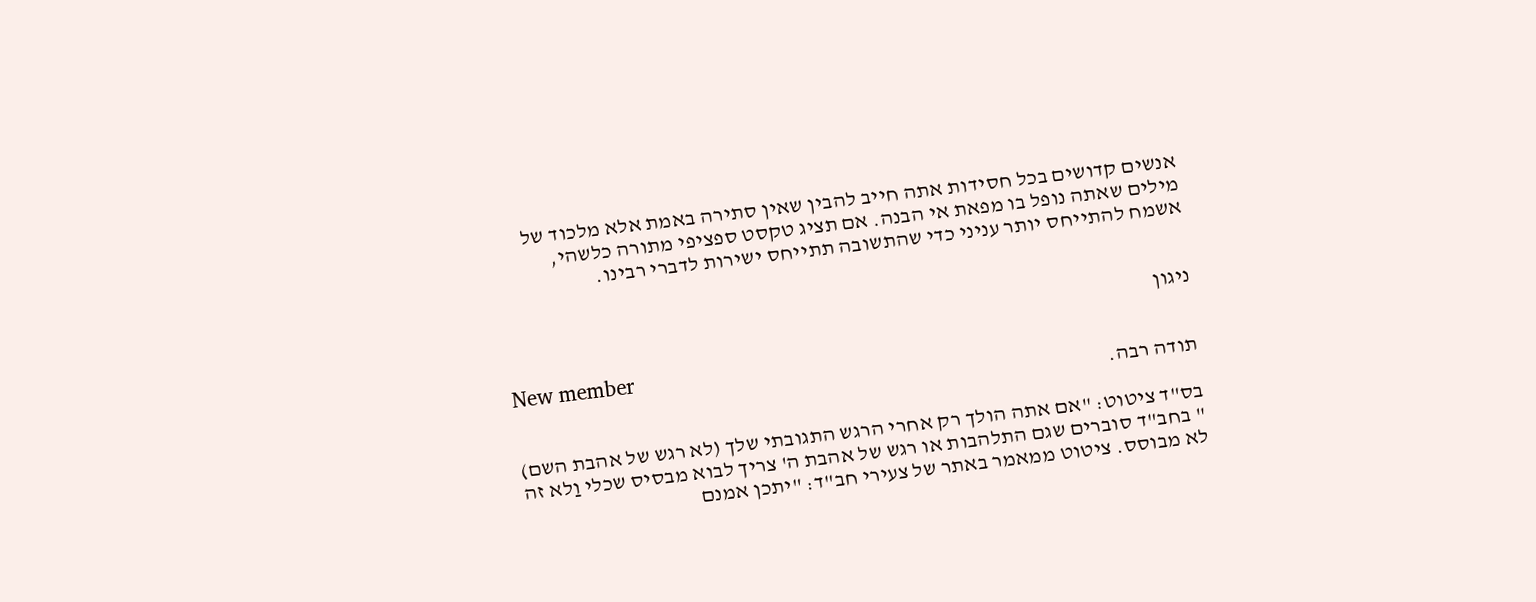אנשים קדושים בכל חסידות אתה חייב להבין שאין סתירה באמת אלא מלכוד של מילים שאתה נופל בו מפאת אי הבנה. אם תציג טקסט ספציפי מתורה כלשהי, אשמח להתייחס יותר עניני כדי שהתשובה תתייחס ישירות לדברי רבינו.


ניגון

New member
תודה רבה.

בס"ד ציטוט: "אם אתה הולך רק אחרי הרגש התגובתי שלך (לא רגש של אהבת השם) " בחב"ד סוברים שגם התלהבות או רגש של אהבת ה' צריך לבוא מבסיס שכלי וַלא זה לא מבוסס. ציטוט ממאמר באתר של צעירי חב"ד: "יתכן אמנם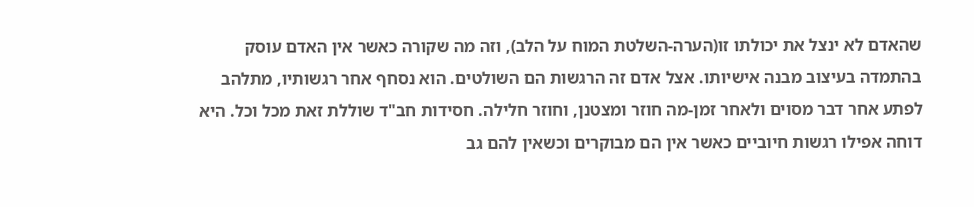שהאדם לא ינצל את יכולתו זו(הערה-השלטת המוח על הלב), וזה מה שקורה כאשר אין האדם עוסק בהתמדה בעיצוב מבנה אישיותו. אצל אדם זה הרגשות הם השולטים. הוא נסחף אחר רגשותיו, מתלהב לפתע אחר דבר מסוים ולאחר זמן-מה חוזר ומצטנן, וחוזר חלילה. חסידות חב"ד שוללת זאת מכל וכל. היא דוחה אפילו רגשות חיוביים כאשר אין הם מבוקרים וכשאין להם גב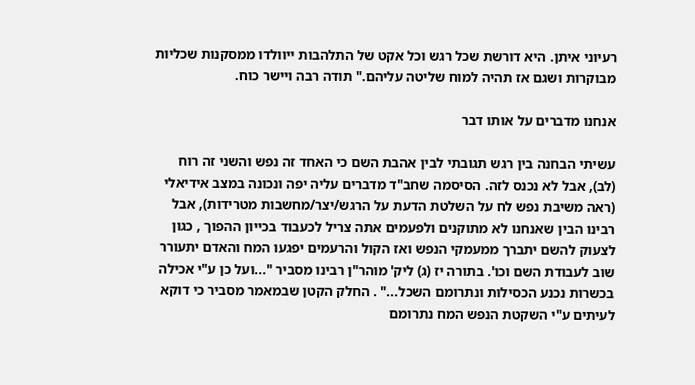רעיוני איתן. היא דורשת שכל רגש וכל אקט של התלהבות ייוולדו ממסקנות שכליות מבוקרות ושגם אז תהיה למוח שליטה עליהם." תודה רבה ויישר כוח.

אנחנו מדברים על אותו דבר

עשיתי הבחנה בין רגש תגובתי לבין אהבת השם כי האחד זה נפש והשני זה רוח (לב), אבל לא נכנס לזה. הסיסמה שחב"ד מדברים עליה יפה ונכונה במצב אידיאלי (ראה משיבת נפש לח על השלטת הדעת על הרגש/יצר/מחשבות מטרידות), אבל רבינו הבין שאנחנו לא מתוקנים ולפעמים אתה צריל לכעבוד בכייון ההפוך , כגון לצעוק להשם יתברך ממעמקי הנפש ואז הקול והרעמים יפגעו המח והאדם יתעורר שוב לעבודת השם וכו'. בתורה יז (ג) ליק' מוהר"ן רבינו מסביר "...ועל כן ע"י אכילה בכשרות נכנע הכסילות ונתרומם השכל..." . החלק הקטן שבמאמר מסביר כי דוקא לעיתים ע"י השקטת הנפש המח נתרומם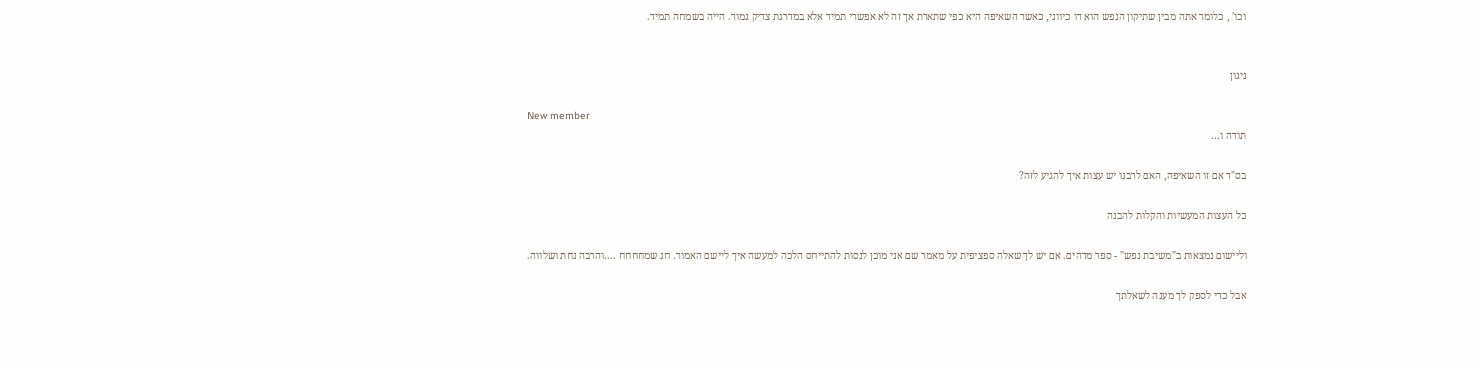וכו' , כלומר אתה מבין שתיקון הנפש הוא דו כיווני, כאשר השאיפה היא כפי שתארת אך זה לא אפשרי תמיד אלא במדרגת צדיק גמור. הייה בשמחה תמיד.


ניגון

New member
תודה ו...

בס"ד אם זו השאיפה, האם לרבנו יש עצות איך להגיע לזה?

כל העצות המעשיות והקלות להבנה

וליישום נמצאות ב"משיבת נפש" - ספר מדהים. אם יש לך שאלה ספציפית על מאמר שם אני מוכן לנסות להתייחס הלכה למעשה איך ליישם האמור. חג שמחחחח ....והרבה נחת ושלווה.

אבל כדי לספק לך מענה לשאלתך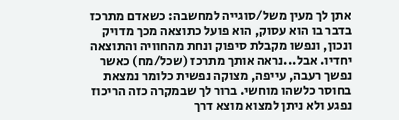אתן לך מעין משל/סוגייה למחשבה: כשאדם מתרכז בדבר בו הוא עסוק, הוא פועל כתוצאה מכך מדויק ונכון, ונפשו מקבלת סיפוק ונחת מהחוויה והתוצאה יחדיו. אבל...נראה אותך מתרכז (שכל/מח) כאשר נפשך רעבה, עייפה, מצוקה נפשית כלומר נמצאת בחוסר כלשהו מוחשי. ברור לך שבמקרה כזה הריכוז נפגע ולא ניתן למצוא מוצא דרך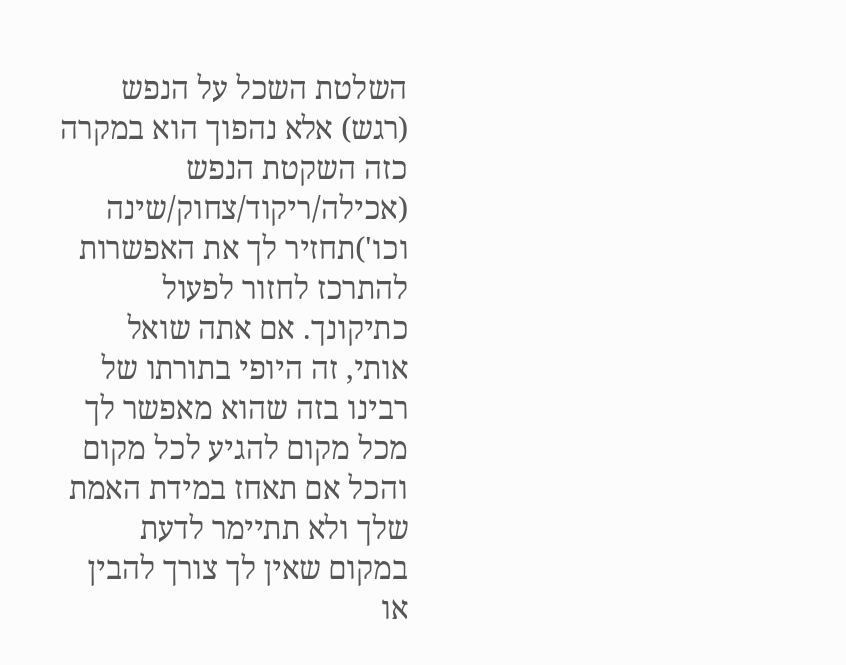השלטת השכל על הנפש (רגש) אלא נהפוך הוא במקרה כזה השקטת הנפש (אכילה/ריקוד/צחוק/שינה וכו')תחזיר לך את האפשרות להתרכז לחזור לפעול כתיקונך. אם אתה שואל אותי, זה היופי בתורתו של רבינו בזה שהוא מאפשר לך מכל מקום להגיע לכל מקום והכל אם תאחז במידת האמת שלך ולא תתיימר לדעת במקום שאין לך צורך להבין או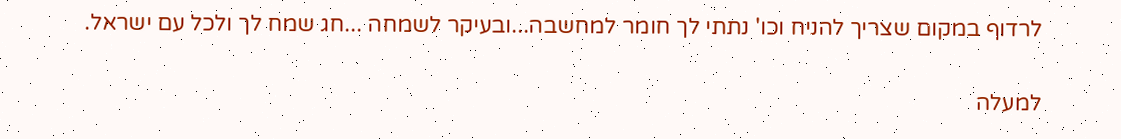לרדוף במקום שצריך להניח וכו' נתתי לך חומר למחשבה...ובעיקר לשמחה ...חג שמח לך ולכל עם ישראל.

למעלה